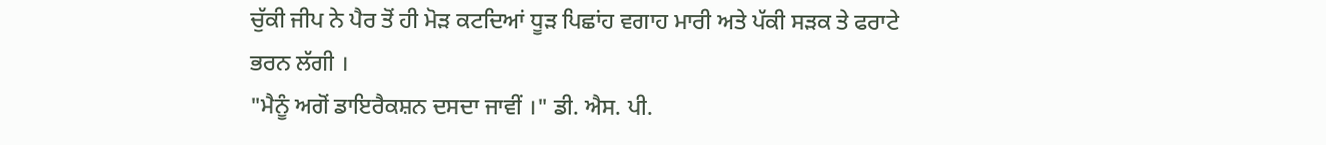ਚੁੱਕੀ ਜੀਪ ਨੇ ਪੈਰ ਤੋਂ ਹੀ ਮੋੜ ਕਟਦਿਆਂ ਧੂੜ ਪਿਛਾਂਹ ਵਗਾਹ ਮਾਰੀ ਅਤੇ ਪੱਕੀ ਸੜਕ ਤੇ ਫਰਾਟੇ ਭਰਨ ਲੱਗੀ ।
"ਮੈਨੂੰ ਅਗੋਂ ਡਾਇਰੈਕਸ਼ਨ ਦਸਦਾ ਜਾਵੀਂ ।" ਡੀ. ਐਸ. ਪੀ.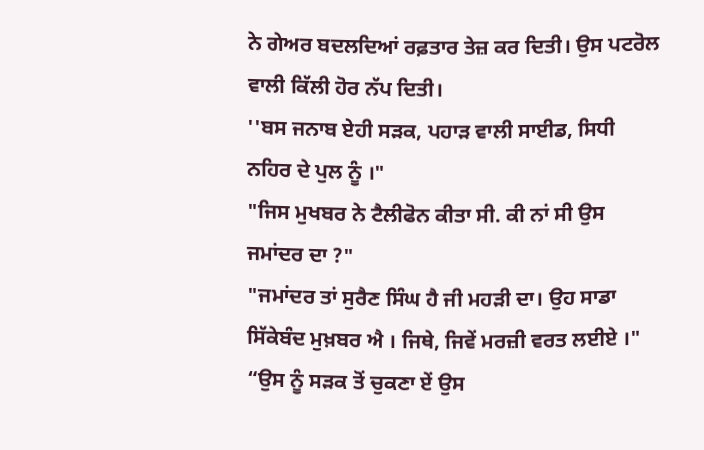ਨੇ ਗੇਅਰ ਬਦਲਦਿਆਂ ਰਫ਼ਤਾਰ ਤੇਜ਼ ਕਰ ਦਿਤੀ। ਉਸ ਪਟਰੋਲ ਵਾਲੀ ਕਿੱਲੀ ਹੋਰ ਨੱਪ ਦਿਤੀ।
''ਬਸ ਜਨਾਬ ਏਹੀ ਸੜਕ, ਪਹਾੜ ਵਾਲੀ ਸਾਈਡ, ਸਿਧੀ ਨਹਿਰ ਦੇ ਪੁਲ ਨੂੰ ।"
"ਜਿਸ ਮੁਖਬਰ ਨੇ ਟੈਲੀਫੋਨ ਕੀਤਾ ਸੀ. ਕੀ ਨਾਂ ਸੀ ਉਸ ਜਮਾਂਦਰ ਦਾ ?"
"ਜਮਾਂਦਰ ਤਾਂ ਸੁਰੈਣ ਸਿੰਘ ਹੈ ਜੀ ਮਹੜੀ ਦਾ। ਉਹ ਸਾਡਾ ਸਿੱਕੇਬੰਦ ਮੁਖ਼ਬਰ ਐ । ਜਿਥੇ, ਜਿਵੇਂ ਮਰਜ਼ੀ ਵਰਤ ਲਈਏ ।"
“ਉਸ ਨੂੰ ਸੜਕ ਤੋਂ ਚੁਕਣਾ ਏਂ ਉਸ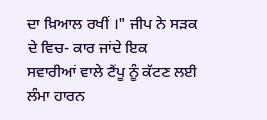ਦਾ ਖ਼ਿਆਲ ਰਖੀਂ ।" ਜੀਪ ਨੇ ਸੜਕ ਦੇ ਵਿਚ- ਕਾਰ ਜਾਂਦੇ ਇਕ ਸਵਾਰੀਆਂ ਵਾਲੇ ਟੈਂਪੂ ਨੂੰ ਕੱਟਣ ਲਈ ਲੰਮਾ ਹਾਰਨ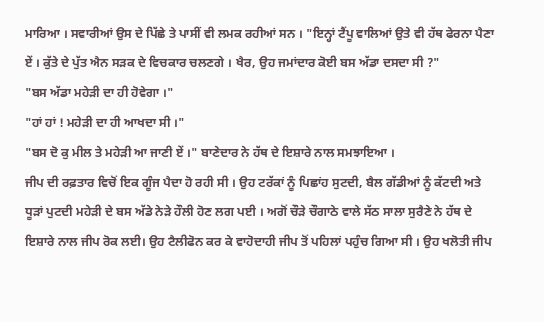ਮਾਰਿਆ । ਸਵਾਰੀਆਂ ਉਸ ਦੇ ਪਿੱਛੇ ਤੇ ਪਾਸੀਂ ਵੀ ਲਮਕ ਰਹੀਆਂ ਸਨ । "ਇਨ੍ਹਾਂ ਟੈਂਪੂ ਵਾਲਿਆਂ ਉਤੇ ਵੀ ਹੱਥ ਫੇਰਨਾ ਪੈਣਾ ਏਂ । ਕੁੱਤੇ ਦੇ ਪੁੱਤ ਐਨ ਸੜਕ ਦੇ ਵਿਚਕਾਰ ਚਲਣਗੇ । ਖੈਰ, ਉਹ ਜਮਾਂਦਾਰ ਕੋਈ ਬਸ ਅੱਡਾ ਦਸਦਾ ਸੀ ?"
"ਬਸ ਅੱਡਾ ਮਹੇੜੀ ਦਾ ਹੀ ਹੋਵੇਗਾ ।"
"ਹਾਂ ਹਾਂ ! ਮਹੇੜੀ ਦਾ ਹੀ ਆਖਦਾ ਸੀ ।"
"ਬਸ ਦੋ ਕੁ ਮੀਲ ਤੇ ਮਹੇੜੀ ਆ ਜਾਣੀ ਏਂ ।" ਬਾਣੇਦਾਰ ਨੇ ਹੱਥ ਦੇ ਇਸ਼ਾਰੇ ਨਾਲ ਸਮਝਾਇਆ ।
ਜੀਪ ਦੀ ਰਫ਼ਤਾਰ ਵਿਚੋਂ ਇਕ ਗੂੰਜ ਪੈਦਾ ਹੋ ਰਹੀ ਸੀ । ਉਹ ਟਰੱਕਾਂ ਨੂੰ ਪਿਛਾਂਹ ਸੁਟਦੀ, ਬੈਲ ਗੱਡੀਆਂ ਨੂੰ ਕੱਟਦੀ ਅਤੇ ਧੂੜਾਂ ਪੁਟਦੀ ਮਹੇੜੀ ਦੇ ਬਸ ਅੱਡੇ ਨੇੜੇ ਹੌਲੀ ਹੋਣ ਲਗ ਪਈ । ਅਗੋਂ ਚੌੜੇ ਚੌਗਾਠੇ ਵਾਲੇ ਸੱਠ ਸਾਲਾ ਸੁਰੈਣੇ ਨੇ ਹੱਥ ਦੇ ਇਸ਼ਾਰੇ ਨਾਲ ਜੀਪ ਰੋਕ ਲਈ। ਉਹ ਟੈਲੀਫੋਨ ਕਰ ਕੇ ਵਾਹੋਦਾਹੀ ਜੀਪ ਤੋਂ ਪਹਿਲਾਂ ਪਹੁੰਚ ਗਿਆ ਸੀ । ਉਹ ਖਲੋਤੀ ਜੀਪ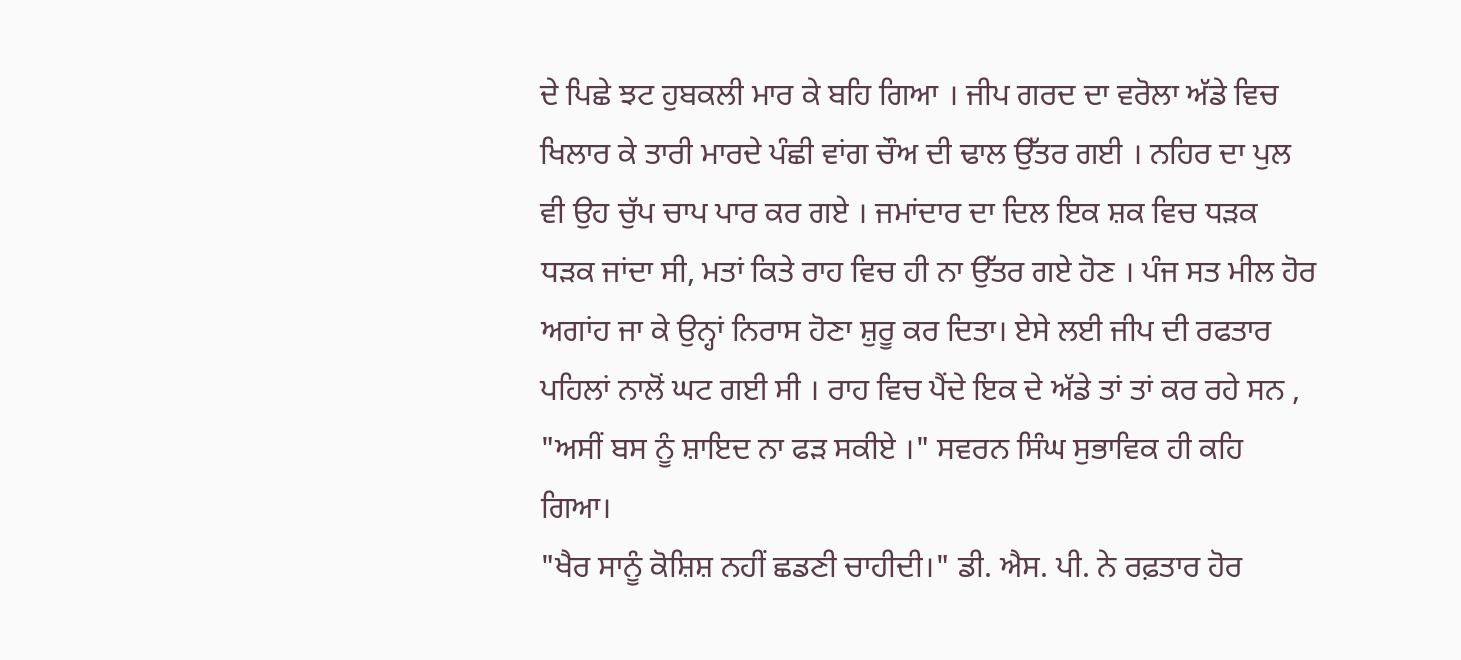ਦੇ ਪਿਛੇ ਝਟ ਹੁਬਕਲੀ ਮਾਰ ਕੇ ਬਹਿ ਗਿਆ । ਜੀਪ ਗਰਦ ਦਾ ਵਰੋਲਾ ਅੱਡੇ ਵਿਚ ਖਿਲਾਰ ਕੇ ਤਾਰੀ ਮਾਰਦੇ ਪੰਛੀ ਵਾਂਗ ਚੌਅ ਦੀ ਢਾਲ ਉੱਤਰ ਗਈ । ਨਹਿਰ ਦਾ ਪੁਲ ਵੀ ਉਹ ਚੁੱਪ ਚਾਪ ਪਾਰ ਕਰ ਗਏ । ਜਮਾਂਦਾਰ ਦਾ ਦਿਲ ਇਕ ਸ਼ਕ ਵਿਚ ਧੜਕ ਧੜਕ ਜਾਂਦਾ ਸੀ, ਮਤਾਂ ਕਿਤੇ ਰਾਹ ਵਿਚ ਹੀ ਨਾ ਉੱਤਰ ਗਏ ਹੋਣ । ਪੰਜ ਸਤ ਮੀਲ ਹੋਰ ਅਗਾਂਹ ਜਾ ਕੇ ਉਨ੍ਹਾਂ ਨਿਰਾਸ ਹੋਣਾ ਸ਼ੁਰੂ ਕਰ ਦਿਤਾ। ਏਸੇ ਲਈ ਜੀਪ ਦੀ ਰਫਤਾਰ ਪਹਿਲਾਂ ਨਾਲੋਂ ਘਟ ਗਈ ਸੀ । ਰਾਹ ਵਿਚ ਪੈਂਦੇ ਇਕ ਦੇ ਅੱਡੇ ਤਾਂ ਤਾਂ ਕਰ ਰਹੇ ਸਨ ,
"ਅਸੀਂ ਬਸ ਨੂੰ ਸ਼ਾਇਦ ਨਾ ਫੜ ਸਕੀਏ ।" ਸਵਰਨ ਸਿੰਘ ਸੁਭਾਵਿਕ ਹੀ ਕਹਿ ਗਿਆ।
"ਖੈਰ ਸਾਨੂੰ ਕੋਸ਼ਿਸ਼ ਨਹੀਂ ਛਡਣੀ ਚਾਹੀਦੀ।" ਡੀ. ਐਸ. ਪੀ. ਨੇ ਰਫ਼ਤਾਰ ਹੋਰ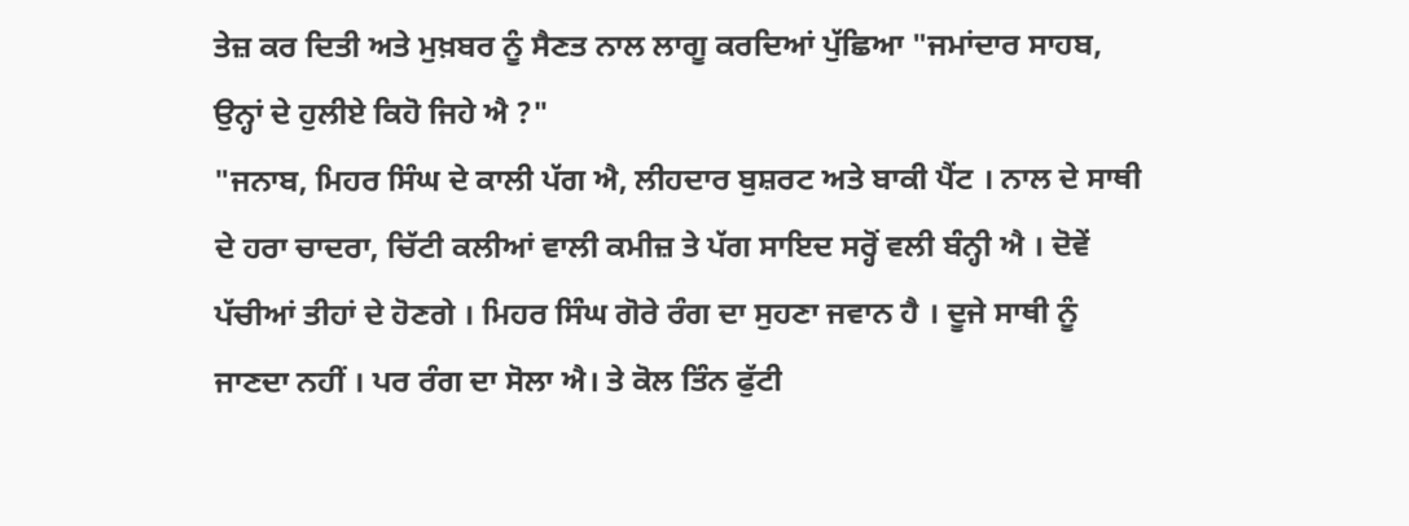ਤੇਜ਼ ਕਰ ਦਿਤੀ ਅਤੇ ਮੁਖ਼ਬਰ ਨੂੰ ਸੈਣਤ ਨਾਲ ਲਾਗੂ ਕਰਦਿਆਂ ਪੁੱਛਿਆ "ਜਮਾਂਦਾਰ ਸਾਹਬ, ਉਨ੍ਹਾਂ ਦੇ ਹੁਲੀਏ ਕਿਹੋ ਜਿਹੇ ਐ ?"
"ਜਨਾਬ, ਮਿਹਰ ਸਿੰਘ ਦੇ ਕਾਲੀ ਪੱਗ ਐ, ਲੀਹਦਾਰ ਬੁਸ਼ਰਟ ਅਤੇ ਬਾਕੀ ਪੈਂਟ । ਨਾਲ ਦੇ ਸਾਥੀ ਦੇ ਹਰਾ ਚਾਦਰਾ, ਚਿੱਟੀ ਕਲੀਆਂ ਵਾਲੀ ਕਮੀਜ਼ ਤੇ ਪੱਗ ਸਾਇਦ ਸਰ੍ਹੋਂ ਵਲੀ ਬੰਨ੍ਹੀ ਐ । ਦੋਵੇਂ ਪੱਚੀਆਂ ਤੀਹਾਂ ਦੇ ਹੋਣਗੇ । ਮਿਹਰ ਸਿੰਘ ਗੋਰੇ ਰੰਗ ਦਾ ਸੁਹਣਾ ਜਵਾਨ ਹੈ । ਦੂਜੇ ਸਾਥੀ ਨੂੰ ਜਾਣਦਾ ਨਹੀਂ । ਪਰ ਰੰਗ ਦਾ ਸੋਲਾ ਐ। ਤੇ ਕੋਲ ਤਿੰਨ ਫੁੱਟੀ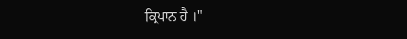ਕ੍ਰਿਪਾਨ ਹੈ ।"